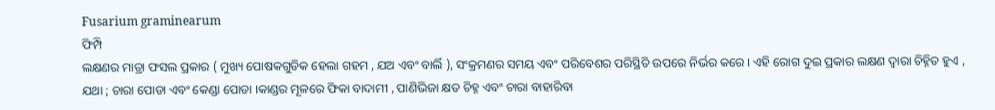Fusarium graminearum
ଫିମ୍ପି
ଲକ୍ଷଣର ମାତ୍ରା ଫସଲ ପ୍ରକାର ( ମୁଖ୍ୟ ପୋଷକଗୁଡିକ ହେଲା ଗହମ , ଯଅ ଏବଂ ବାର୍ଲି ), ସଂକ୍ରମଣର ସମୟ ଏବଂ ପରିବେଶର ପରିସ୍ଥିତି ଉପରେ ନିର୍ଭର କରେ । ଏହି ରୋଗ ଦୁଇ ପ୍ରକାର ଲକ୍ଷଣ ଦ୍ଵାରା ଚିହ୍ନିତ ହୁଏ , ଯଥା ; ଚାରା ପୋଡା ଏବଂ କେଣ୍ଡା ପୋଡା ।କାଣ୍ଡର ମୂଳରେ ଫିକା ବାଦାମୀ , ପାଣିଭିଜା କ୍ଷତ ଚିହ୍ନ ଏବଂ ଚାରା ବାହାରିବା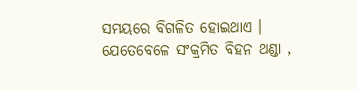ସମୟରେ ବିଗଳିତ ହୋଇଥାଏ । ଯେତେବେଳେ ସଂକ୍ରମିତ ବିହନ ଥଣ୍ଡା ,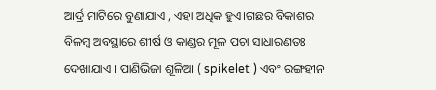ଆର୍ଦ୍ର ମାଟିରେ ବୁଣାଯାଏ , ଏହା ଅଧିକ ହୁଏ।ଗଛର ବିକାଶର ବିଳମ୍ବ ଅବସ୍ଥାରେ ଶୀର୍ଷ ଓ କାଣ୍ଡର ମୂଳ ପଚା ସାଧାରଣତଃ ଦେଖାଯାଏ । ପାଣିଭିଜା ଶୂଳିଆ ( spikelet ) ଏବଂ ରଙ୍ଗହୀନ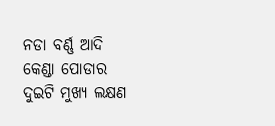ନଡା ବର୍ଣ୍ଣ ଆଦି କେଣ୍ଡା ପୋଡାର ଦୁଇଟି ମୁଖ୍ୟ ଲକ୍ଷଣ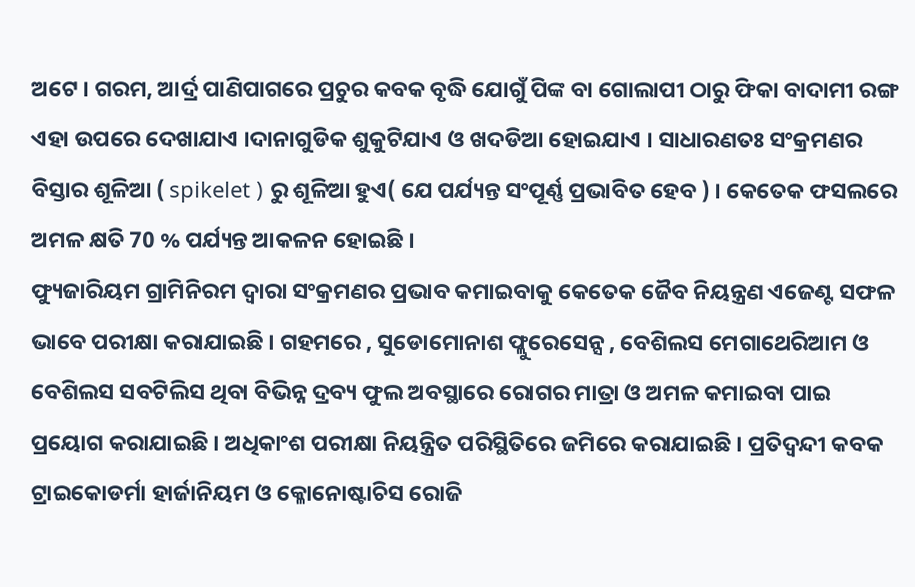ଅଟେ । ଗରମ, ଆର୍ଦ୍ର ପାଣିପାଗରେ ପ୍ରଚୁର କବକ ବୃଦ୍ଧି ଯୋଗୁଁ ପିଙ୍କ ବା ଗୋଲାପୀ ଠାରୁ ଫିକା ବାଦାମୀ ରଙ୍ଗ ଏହା ଉପରେ ଦେଖାଯାଏ ।ଦାନାଗୁଡିକ ଶୁକୁଟିଯାଏ ଓ ଖଦଡିଆ ହୋଇଯାଏ । ସାଧାରଣତଃ ସଂକ୍ରମଣର ବିସ୍ତାର ଶୂଳିଆ ( spikelet ) ରୁ ଶୂଳିଆ ହୁଏ( ଯେ ପର୍ଯ୍ୟନ୍ତ ସଂପୂର୍ଣ୍ଣ ପ୍ରଭାବିତ ହେବ ) । କେତେକ ଫସଲରେ ଅମଳ କ୍ଷତି 70 % ପର୍ଯ୍ୟନ୍ତ ଆକଳନ ହୋଇଛି ।
ଫ୍ୟୁଜାରିୟମ ଗ୍ରାମିନିରମ ଦ୍ଵାରା ସଂକ୍ରମଣର ପ୍ରଭାବ କମାଇବାକୁ କେତେକ ଜୈବ ନିୟନ୍ତ୍ରଣ ଏଜେଣ୍ଟ ସଫଳ ଭାବେ ପରୀକ୍ଷା କରାଯାଇଛି । ଗହମରେ , ସୁଡୋମୋନାଶ ଫ୍ଲୁରେସେନ୍ସ , ବେଶିଲସ ମେଗାଥେରିଆମ ଓ ବେଶିଲସ ସବଟିଲିସ ଥିବା ବିଭିନ୍ନ ଦ୍ରବ୍ୟ ଫୁଲ ଅବସ୍ଥାରେ ରୋଗର ମାତ୍ରା ଓ ଅମଳ କମାଇବା ପାଇ ପ୍ରୟୋଗ କରାଯାଇଛି । ଅଧିକାଂଶ ପରୀକ୍ଷା ନିୟନ୍ତ୍ରିତ ପରିସ୍ଥିତିରେ ଜମିରେ କରାଯାଇଛି । ପ୍ରତିଦ୍ଵନ୍ଦୀ କବକ ଟ୍ରାଇକୋଡର୍ମା ହାର୍ଜାନିୟମ ଓ କ୍ଳୋନୋଷ୍ଟାଚିସ ରୋଜି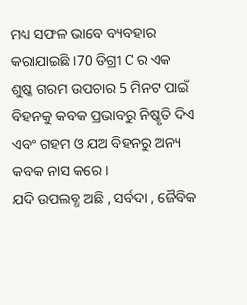ମଧ୍ୟ ସଫଳ ଭାବେ ବ୍ୟବହାର କରାଯାଇଛି ।70 ଡିଗ୍ରୀ C ର ଏକ ଶୁଷ୍କ ଗରମ ଉପଚାର 5 ମିନଟ ପାଇଁ ବିହନକୁ କବକ ପ୍ରଭାବରୁ ନିଷ୍କୃତି ଦିଏ ଏବଂ ଗହମ ଓ ଯଅ ବିହନରୁ ଅନ୍ୟ କବକ ନାସ କରେ ।
ଯଦି ଉପଲବ୍ଧ ଅଛି , ସର୍ବଦା , ଜୈବିକ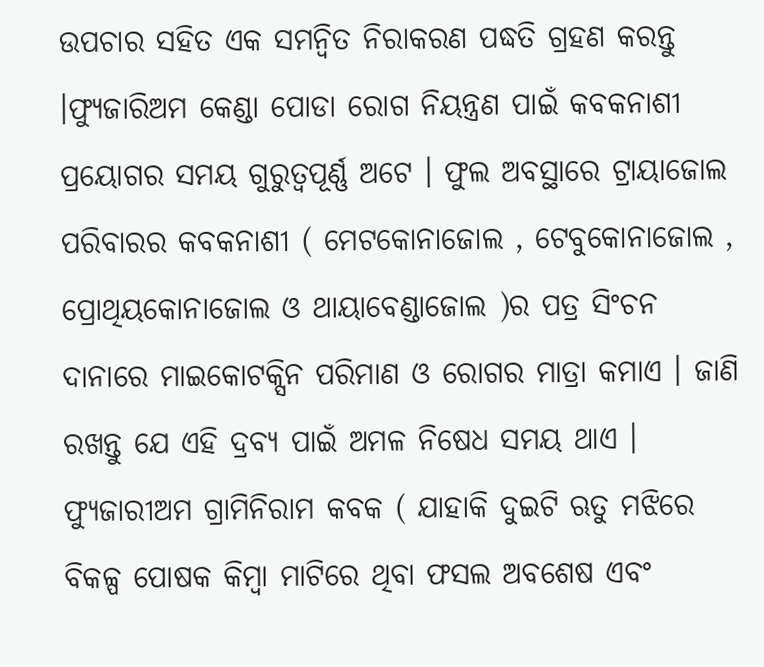ଉପଚାର ସହିତ ଏକ ସମନ୍ଵିତ ନିରାକରଣ ପଦ୍ଧତି ଗ୍ରହଣ କରନ୍ତୁ ।ଫ୍ୟୁଜାରିଅମ କେଣ୍ଡା ପୋଡା ରୋଗ ନିୟନ୍ତ୍ରଣ ପାଇଁ କବକନାଶୀ ପ୍ରୟୋଗର ସମୟ ଗୁରୁତ୍ୱପୂର୍ଣ୍ଣ ଅଟେ । ଫୁଲ ଅବସ୍ଥାରେ ଟ୍ରାୟାଜୋଲ ପରିବାରର କବକନାଶୀ ( ମେଟକୋନାଜୋଲ , ଟେବୁକୋନାଜୋଲ , ପ୍ରୋଥିୟକୋନାଜୋଲ ଓ ଥାୟାବେଣ୍ଡାଜୋଲ )ର ପତ୍ର ସିଂଚନ ଦାନାରେ ମାଇକୋଟକ୍ସିନ ପରିମାଣ ଓ ରୋଗର ମାତ୍ରା କମାଏ । ଜାଣି ରଖନ୍ତୁ ଯେ ଏହି ଦ୍ରବ୍ୟ ପାଇଁ ଅମଳ ନିଷେଧ ସମୟ ଥାଏ ।
ଫ୍ୟୁଜାରୀଅମ ଗ୍ରାମିନିରାମ କବକ ( ଯାହାକି ଦୁଇଟି ଋତୁ ମଝିରେ ବିକଳ୍ପ ପୋଷକ କିମ୍ବା ମାଟିରେ ଥିବା ଫସଲ ଅବଶେଷ ଏବଂ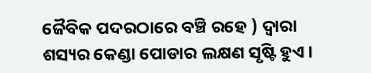ଜୈବିକ ପଦରଠାରେ ବଞ୍ଚି ରହେ ) ଦ୍ଵାରା ଶସ୍ୟର କେଣ୍ଡା ପୋଡାର ଲକ୍ଷଣ ସୃଷ୍ଟି ହୁଏ ।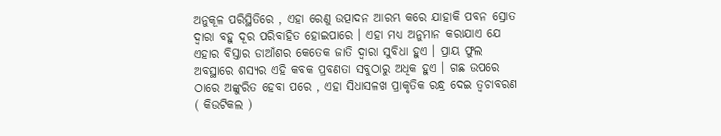ଅନୁକୂଳ ପରିସ୍ଥିତିରେ , ଏହା ରେଣୁ ଉତ୍ପାଦନ ଆରମ୍ଭ କରେ ଯାହାକି ପବନ ସ୍ରୋତ ଦ୍ଵାରା ବହୁ ଦୂର ପରିବାହିତ ହୋଇପାରେ । ଏହା ମଧ୍ୟ ଅନୁମାନ କରାଯାଏ ଯେ ଏହାର ବିସ୍ତାର ଡାଆଁଶର କେତେକ ଜାତି ଦ୍ଵାରା ସୁବିଧା ହୁଏ । ପ୍ରାୟ ଫୁଲ ଅବସ୍ଥାରେ ଶସ୍ୟର ଏହି କବକ ପ୍ରବଣତା ସବୁଠାରୁ ଅଧିକ ହୁଏ । ଗଛ ଉପରେ ଠାରେ ଅଙ୍କୁରିତ ହେବା ପରେ , ଏହା ସିଧାସଳଖ ପ୍ରାକୃତିକ ରନ୍ଧ୍ର ଦେଇ ତ୍ବଚାବରଣ ( କିଉଟିକଲ )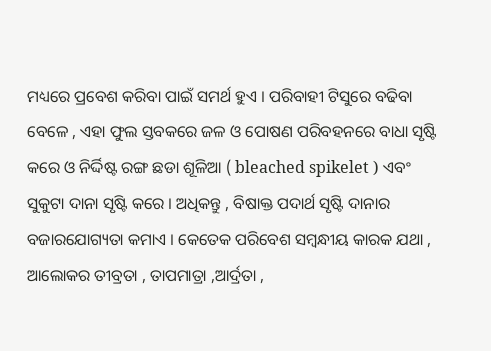ମଧ୍ୟରେ ପ୍ରବେଶ କରିବା ପାଇଁ ସମର୍ଥ ହୁଏ । ପରିବାହୀ ଟିସୁରେ ବଢିବା ବେଳେ , ଏହା ଫୁଲ ସ୍ତବକରେ ଜଳ ଓ ପୋଷଣ ପରିବହନରେ ବାଧା ସୃଷ୍ଟି କରେ ଓ ନିର୍ଦ୍ଦିଷ୍ଟ ରଙ୍ଗ ଛଡା ଶୂଳିଆ ( bleached spikelet ) ଏବଂ ସୁକୁଟା ଦାନା ସୃଷ୍ଟି କରେ । ଅଧିକନ୍ତୁ , ବିଷାକ୍ତ ପଦାର୍ଥ ସୃଷ୍ଟି ଦାନାର ବଜାରଯୋଗ୍ୟତା କମାଏ । କେତେକ ପରିବେଶ ସମ୍ବନ୍ଧୀୟ କାରକ ଯଥା , ଆଲୋକର ତୀବ୍ରତା , ତାପମାତ୍ରା ,ଆର୍ଦ୍ରତା ,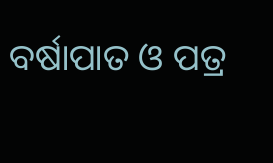ବର୍ଷାପାତ ଓ ପତ୍ର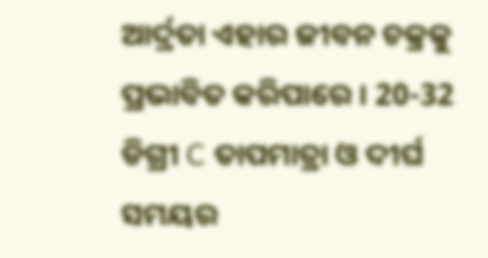ଆର୍ଦ୍ରତା ଏହାର ଜୀବନ ଚକ୍ରକୁ ପ୍ରଭାବିତ କରିପାରେ । 20-32 ଡିଗ୍ରୀ C ତାପମାତ୍ରା ଓ ଦୀର୍ଘ ସମୟର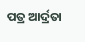ପତ୍ର ଆର୍ଦ୍ରତା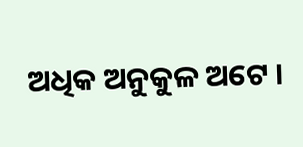ଅଧିକ ଅନୁକୁଳ ଅଟେ ।